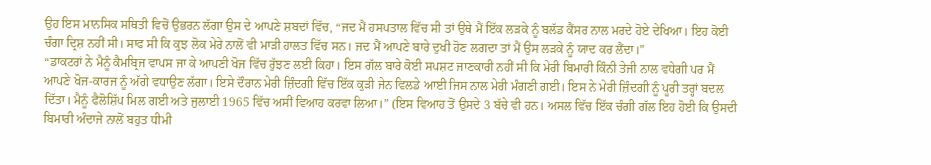ਉਹ ਇਸ ਮਾਨਸਿਕ ਸਥਿਤੀ ਵਿਚੋਂ ਉਭਰਨ ਲੱਗਾ ਉਸ ਦੇ ਆਪਣੇ ਸ਼ਬਦਾਂ ਵਿੱਚ, “ਜਦ ਮੈਂ ਹਸਪਤਾਲ ਵਿੱਚ ਸੀ ਤਾਂ ਉਥੇ ਮੈਂ ਇੱਕ ਲੜਕੇ ਨੂੰ ਬਲੱਡ ਕੈਂਸਰ ਨਾਲ ਮਰਦੇ ਹੋਏ ਦੇਖਿਆ। ਇਹ ਕੋਈ ਚੰਗਾ ਦ੍ਰਿਸ਼ ਨਹੀਂ ਸੀ। ਸਾਫ ਸੀ ਕਿ ਕੁਝ ਲੋਕ ਮੇਰੇ ਨਾਲੋਂ ਵੀ ਮਾੜੀ ਹਾਲਤ ਵਿੱਚ ਸਨ। ਜਦ ਮੈਂ ਆਪਣੇ ਬਾਰੇ ਦੁਖੀ ਹੋਣ ਲਗਦਾ ਤਾਂ ਮੈਂ ਉਸ ਲੜਕੇ ਨੂੰ ਯਾਦ ਕਰ ਲੈਂਦਾ।”
“ਡਾਕਟਰਾਂ ਨੇ ਮੈਨੂੰ ਕੈਮਬ੍ਰਿਜ ਵਾਪਸ ਜਾ ਕੇ ਆਪਣੀ ਖੋਜ ਵਿੱਚ ਰੁੱਝਣ ਲਈ ਕਿਹਾ। ਇਸ ਗੱਲ ਬਾਰੇ ਕੋਈ ਸਪਸ਼ਟ ਜਾਣਕਾਰੀ ਨਹੀਂ ਸੀ ਕਿ ਮੇਰੀ ਬਿਮਾਰੀ ਕਿੰਨੀ ਤੇਜੀ ਨਾਲ ਵਧੇਗੀ ਪਰ ਮੈਂ ਆਪਣੇ ਖੋਜ-ਕਾਰਜ ਨੂੰ ਅੱਗੇ ਵਧਾਉਣ ਲੱਗਾ। ਇਸੇ ਦੌਰਾਨ ਮੇਰੀ ਜ਼ਿੰਦਗੀ ਵਿੱਚ ਇੱਕ ਕੁੜੀ ਜੇਨ ਵਿਲਡੇ ਆਈ ਜਿਸ ਨਾਲ ਮੇਰੀ ਮੰਗਣੀ ਗਈ। ਇਸ ਨੇ ਮੇਰੀ ਜ਼ਿੰਦਗੀ ਨੂੰ ਪੂਰੀ ਤਰ੍ਹਾਂ ਬਦਲ ਦਿੱਤਾ। ਮੈਨੂੰ ਫੈਲੋਸ਼ਿੱਪ ਮਿਲ ਗਈ ਅਤੇ ਜੁਲਾਈ 1965 ਵਿੱਚ ਅਸੀਂ ਵਿਆਹ ਕਰਵਾ ਲਿਆ।” (ਇਸ ਵਿਆਹ ਤੋਂ ਉਸਦੇ 3 ਬੱਚੇ ਵੀ ਹਨ। ਅਸਲ ਵਿੱਚ ਇੱਕ ਚੰਗੀ ਗੱਲ ਇਹ ਹੋਈ ਕਿ ਉਸਦੀ ਬਿਮਾਰੀ ਅੰਦਾਜੇ ਨਾਲੋਂ ਬਹੁਤ ਧੀਮੀ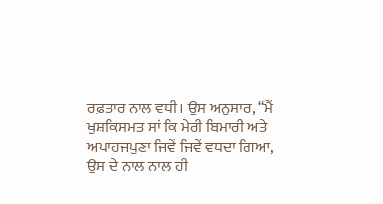ਰਫ਼ਤਾਰ ਨਾਲ ਵਧੀ। ਉਸ ਅਨੁਸਾਰ, “ਮੈਂ ਖੁਸ਼ਕਿਸਮਤ ਸਾਂ ਕਿ ਮੇਰੀ ਬਿਮਾਰੀ ਅਤੇ ਅਪਾਹਜਪੁਣਾ ਜਿਵੇਂ ਜਿਵੇਂ ਵਧਦਾ ਗਿਆ, ਉਸ ਦੇ ਨਾਲ ਨਾਲ ਹੀ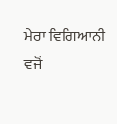ਮੇਰਾ ਵਿਗਿਆਨੀ ਵਜੋਂ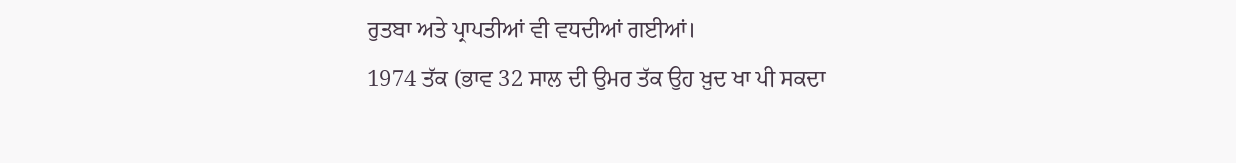ਰੁਤਬਾ ਅਤੇ ਪ੍ਰਾਪਤੀਆਂ ਵੀ ਵਧਦੀਆਂ ਗਈਆਂ।
1974 ਤੱਕ (ਭਾਵ 32 ਸਾਲ ਦੀ ਉਮਰ ਤੱਕ ਉਹ ਖ਼ੁਦ ਖਾ ਪੀ ਸਕਦਾ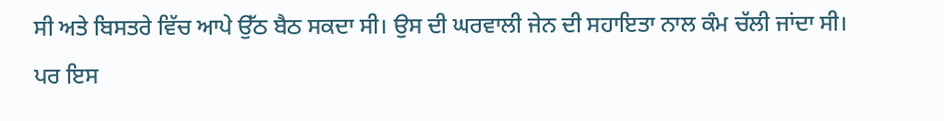ਸੀ ਅਤੇ ਬਿਸਤਰੇ ਵਿੱਚ ਆਪੇ ਉੱਠ ਬੈਠ ਸਕਦਾ ਸੀ। ਉਸ ਦੀ ਘਰਵਾਲੀ ਜੇਨ ਦੀ ਸਹਾਇਤਾ ਨਾਲ ਕੰਮ ਚੱਲੀ ਜਾਂਦਾ ਸੀ। ਪਰ ਇਸ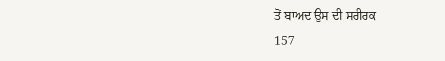ਤੋਂ ਬਾਅਦ ਉਸ ਦੀ ਸਰੀਰਕ
157